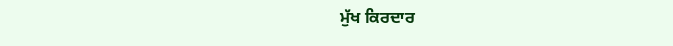ਮੁੱਖ ਕਿਰਦਾਰ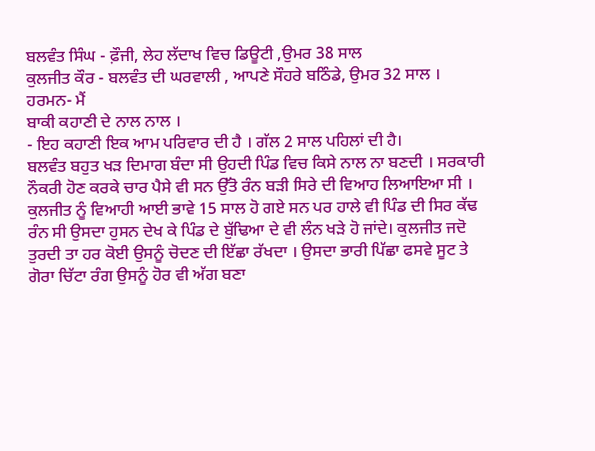ਬਲਵੰਤ ਸਿੰਘ - ਫ਼ੌਜੀ, ਲੇਹ ਲੱਦਾਖ ਵਿਚ ਡਿਊਟੀ ,ਉਮਰ 38 ਸਾਲ
ਕੁਲਜੀਤ ਕੌਰ - ਬਲਵੰਤ ਦੀ ਘਰਵਾਲੀ , ਆਪਣੇ ਸੌਹਰੇ ਬਠਿੰਡੇ, ਉਮਰ 32 ਸਾਲ ।
ਹਰਮਨ- ਮੈਂ
ਬਾਕੀ ਕਹਾਣੀ ਦੇ ਨਾਲ ਨਾਲ ।
- ਇਹ ਕਹਾਣੀ ਇਕ ਆਮ ਪਰਿਵਾਰ ਦੀ ਹੈ । ਗੱਲ 2 ਸਾਲ ਪਹਿਲਾਂ ਦੀ ਹੈ।
ਬਲਵੰਤ ਬਹੁਤ ਖੜ ਦਿਮਾਗ ਬੰਦਾ ਸੀ ਉਹਦੀ ਪਿੰਡ ਵਿਚ ਕਿਸੇ ਨਾਲ ਨਾ ਬਣਦੀ । ਸਰਕਾਰੀ ਨੌਕਰੀ ਹੋਣ ਕਰਕੇ ਚਾਰ ਪੈਸੇ ਵੀ ਸਨ ਉੱਤੋ ਰੰਨ ਬੜੀ ਸਿਰੇ ਦੀ ਵਿਆਹ ਲਿਆਇਆ ਸੀ । ਕੁਲਜੀਤ ਨੂੰ ਵਿਆਹੀ ਆਈ ਭਾਵੇ 15 ਸਾਲ ਹੋ ਗਏ ਸਨ ਪਰ ਹਾਲੇ ਵੀ ਪਿੰਡ ਦੀ ਸਿਰ ਕੱਢ ਰੰਨ ਸੀ ਉਸਦਾ ਹੁਸਨ ਦੇਖ ਕੇ ਪਿੰਡ ਦੇ ਬੁੱਢਿਆ ਦੇ ਵੀ ਲੰਨ ਖੜੇ ਹੋ ਜਾਂਦੇ। ਕੁਲਜੀਤ ਜਦੋ ਤੁਰਦੀ ਤਾ ਹਰ ਕੋਈ ਉਸਨੂੰ ਚੋਦਣ ਦੀ ਇੱਛਾ ਰੱਖਦਾ । ਉਸਦਾ ਭਾਰੀ ਪਿੱਛਾ ਫਸਵੇ ਸੂਟ ਤੇ ਗੋਰਾ ਚਿੱਟਾ ਰੰਗ ਉਸਨੂੰ ਹੋਰ ਵੀ ਅੱਗ ਬਣਾ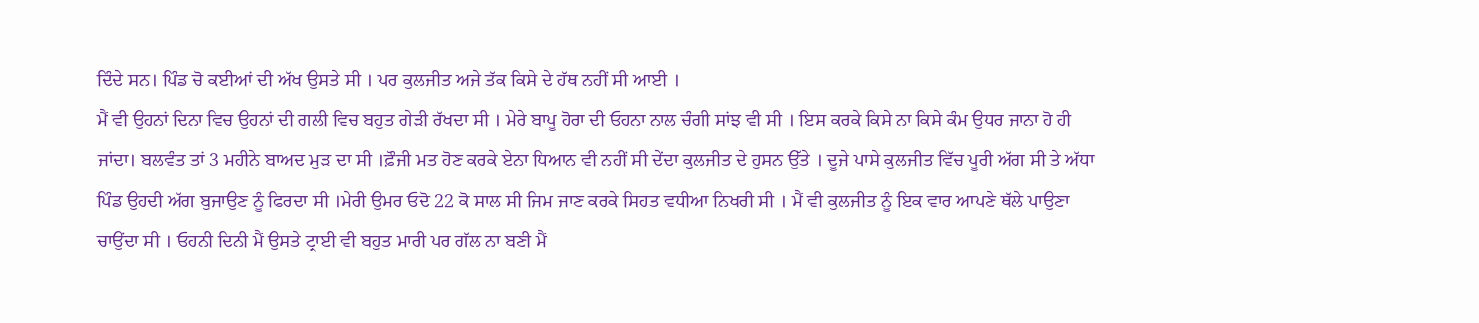ਦਿੰਦੇ ਸਨ। ਪਿੰਡ ਚੋ ਕਈਆਂ ਦੀ ਅੱਖ ਉਸਤੇ ਸੀ । ਪਰ ਕੁਲਜੀਤ ਅਜੇ ਤੱਕ ਕਿਸੇ ਦੇ ਹੱਥ ਨਹੀਂ ਸੀ ਆਈ ।
ਮੈਂ ਵੀ ਉਹਨਾਂ ਦਿਨਾ ਵਿਚ ਉਹਨਾਂ ਦੀ ਗਲੀ ਵਿਚ ਬਹੁਤ ਗੇੜੀ ਰੱਖਦਾ ਸੀ । ਮੇਰੇ ਬਾਪੂ ਹੋਰਾ ਦੀ ਓਹਨਾ ਨਾਲ ਚੰਗੀ ਸਾਂਝ ਵੀ ਸੀ । ਇਸ ਕਰਕੇ ਕਿਸੇ ਨਾ ਕਿਸੇ ਕੰਮ ਉਧਰ ਜਾਨਾ ਹੋ ਹੀ ਜਾਂਦਾ। ਬਲਵੰਤ ਤਾਂ 3 ਮਹੀਨੇ ਬਾਅਦ ਮੁੜ ਦਾ ਸੀ ।ਫ਼ੌਜੀ ਮਤ ਹੋਣ ਕਰਕੇ ਏਨਾ ਧਿਆਨ ਵੀ ਨਹੀਂ ਸੀ ਦੇਂਦਾ ਕੁਲਜੀਤ ਦੇ ਹੁਸਨ ਉੱਤੇ । ਦੂਜੇ ਪਾਸੇ ਕੁਲਜੀਤ ਵਿੱਚ ਪੂਰੀ ਅੱਗ ਸੀ ਤੇ ਅੱਧਾ ਪਿੰਡ ਉਹਦੀ ਅੱਗ ਬੁਜਾਉਣ ਨੂੰ ਫਿਰਦਾ ਸੀ ।ਮੇਰੀ ਉਮਰ ਓਦੋ 22 ਕੋ ਸਾਲ ਸੀ ਜਿਮ ਜਾਣ ਕਰਕੇ ਸਿਹਤ ਵਧੀਆ ਨਿਖਰੀ ਸੀ । ਮੈਂ ਵੀ ਕੁਲਜੀਤ ਨੂੰ ਇਕ ਵਾਰ ਆਪਣੇ ਥੱਲੇ ਪਾਉਣਾ ਚਾਉਂਦਾ ਸੀ । ਓਹਨੀ ਦਿਨੀ ਮੈਂ ਉਸਤੇ ਟ੍ਰਾਈ ਵੀ ਬਹੁਤ ਮਾਰੀ ਪਰ ਗੱਲ ਨਾ ਬਣੀ ਮੈਂ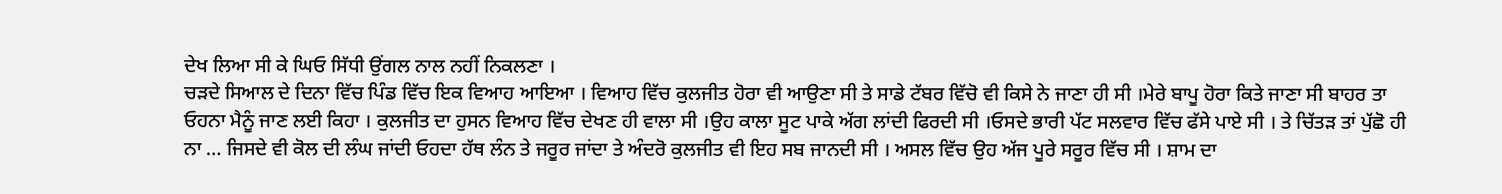ਦੇਖ ਲਿਆ ਸੀ ਕੇ ਘਿਓ ਸਿੱਧੀ ਉਂਗਲ ਨਾਲ ਨਹੀਂ ਨਿਕਲਣਾ ।
ਚੜਦੇ ਸਿਆਲ ਦੇ ਦਿਨਾ ਵਿੱਚ ਪਿੰਡ ਵਿੱਚ ਇਕ ਵਿਆਹ ਆਇਆ । ਵਿਆਹ ਵਿੱਚ ਕੁਲਜੀਤ ਹੋਰਾ ਵੀ ਆਉਣਾ ਸੀ ਤੇ ਸਾਡੇ ਟੱਬਰ ਵਿੱਚੋ ਵੀ ਕਿਸੇ ਨੇ ਜਾਣਾ ਹੀ ਸੀ ।ਮੇਰੇ ਬਾਪੂ ਹੋਰਾ ਕਿਤੇ ਜਾਣਾ ਸੀ ਬਾਹਰ ਤਾ ਓਹਨਾ ਮੈਨੂੰ ਜਾਣ ਲਈ ਕਿਹਾ । ਕੁਲਜੀਤ ਦਾ ਹੁਸਨ ਵਿਆਹ ਵਿੱਚ ਦੇਖਣ ਹੀ ਵਾਲਾ ਸੀ ।ਉਹ ਕਾਲਾ ਸੂਟ ਪਾਕੇ ਅੱਗ ਲਾਂਦੀ ਫਿਰਦੀ ਸੀ ।ਓਸਦੇ ਭਾਰੀ ਪੱਟ ਸਲਵਾਰ ਵਿੱਚ ਫੱਸੇ ਪਾਏ ਸੀ । ਤੇ ਚਿੱਤੜ ਤਾਂ ਪੁੱਛੋ ਹੀ ਨਾ … ਜਿਸਦੇ ਵੀ ਕੋਲ ਦੀ ਲੰਘ ਜਾਂਦੀ ਓਹਦਾ ਹੱਥ ਲੰਨ ਤੇ ਜਰੂਰ ਜਾਂਦਾ ਤੇ ਅੰਦਰੋ ਕੁਲਜੀਤ ਵੀ ਇਹ ਸਬ ਜਾਨਦੀ ਸੀ । ਅਸਲ ਵਿੱਚ ਉਹ ਅੱਜ ਪੂਰੇ ਸਰੂਰ ਵਿੱਚ ਸੀ । ਸ਼ਾਮ ਦਾ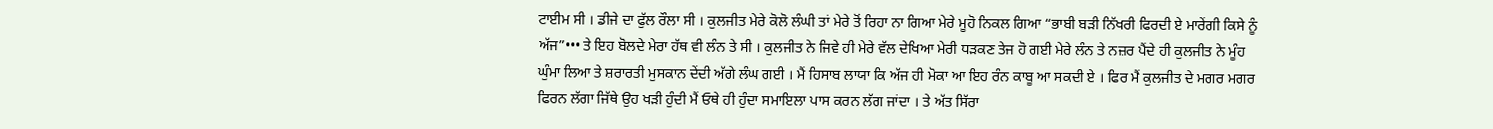ਟਾਈਮ ਸੀ । ਡੀਜੇ ਦਾ ਫੁੱਲ ਰੌਲਾ ਸੀ । ਕੁਲਜੀਤ ਮੇਰੇ ਕੋਲੋ ਲੰਘੀ ਤਾਂ ਮੇਰੇ ਤੋਂ ਰਿਹਾ ਨਾ ਗਿਆ ਮੇਰੇ ਮੂਹੋ ਨਿਕਲ ਗਿਆ “ਭਾਬੀ ਬੜੀ ਨਿੱਖਰੀ ਫਿਰਦੀ ਏ ਮਾਰੇਂਗੀ ਕਿਸੇ ਨੂੰ ਅੱਜ”••• ਤੇ ਇਹ ਬੋਲਦੇ ਮੇਰਾ ਹੱਥ ਵੀ ਲੰਨ ਤੇ ਸੀ । ਕੁਲਜੀਤ ਨੇ ਜਿਵੇ ਹੀ ਮੇਰੇ ਵੱਲ ਦੇਖਿਆ ਮੇਰੀ ਧੜਕਣ ਤੇਜ ਹੋ ਗਈ ਮੇਰੇ ਲੰਨ ਤੇ ਨਜ਼ਰ ਪੈਂਦੇ ਹੀ ਕੁਲਜੀਤ ਨੇ ਮੂੰਹ ਘੁੰਮਾ ਲਿਆ ਤੇ ਸ਼ਰਾਰਤੀ ਮੁਸਕਾਨ ਦੇਂਦੀ ਅੱਗੇ ਲੰਘ ਗਈ । ਮੈਂ ਹਿਸਾਬ ਲਾਯਾ ਕਿ ਅੱਜ ਹੀ ਮੋਕਾ ਆ ਇਹ ਰੰਨ ਕਾਬੂ ਆ ਸਕਦੀ ਏ । ਫਿਰ ਮੈਂ ਕੁਲਜੀਤ ਦੇ ਮਗਰ ਮਗਰ ਫਿਰਨ ਲੱਗਾ ਜਿੱਥੇ ਉਹ ਖੜੀ ਹੁੰਦੀ ਮੈਂ ਓਥੇ ਹੀ ਹੁੰਦਾ ਸਮਾਇਲਾ ਪਾਸ ਕਰਨ ਲੱਗ ਜਾਂਦਾ । ਤੇ ਅੱਤ ਸਿੱਰਾ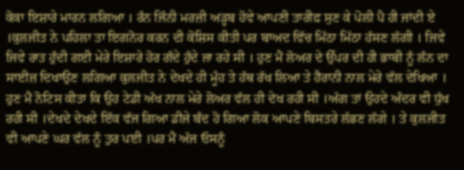ਕੋਕਾ ਇਸ਼ਾਰੇ ਮਾਰਨ ਲਗਿਆ । ਰੰਨ ਜਿੰਨੀ ਮਰਜ਼ੀ ਅੜ੍ਹਬ ਹੋਵੇ ਆਪਣੀ ਤਾਰੀਫ਼ ਸੁਣ ਕੇ ਪੋਲੀ ਪੈ ਹੀ ਜਾਂਦੀ ਏ ।ਕੁਲਜੀਤ ਨੇ ਪਹਿਲਾ ਤਾ ਇਗਨੋਰ ਕਰਨ ਦੀ ਕੋਸ਼ਿਸ ਕੀਤੀ ਪਰ ਬਾਅਦ ਵਿੱਚ ਮਿੱਠਾ ਮਿੱਠਾ ਹੱਸਣ ਲੱਗੀ । ਜਿਵੇ ਜਿਵੇ ਰਾਤ ਹੁੰਦੀ ਗਈ ਮੇਰੇ ਇਸ਼ਾਰੇ ਹੋਰ ਗੰਦੇ ਹੁੰਦੇ ਜਾ ਰਹੇ ਸੀ । ਹੁਣ ਮੈਂ ਲੋਅਰ ਦੇ ਉੱਪਰ ਦੀ ਹੀ ਭਾਬੀ ਨੂੰ ਲੰਨ ਦਾ ਸਾਈਜ਼ ਦਿਖਾਉਣ ਲਗਿਆ ਕੁਲਜੀਤ ਨੇ ਦੇਖਦੇ ਹੀ ਮੂੰਹ ਤੇ ਹੱਥ ਰੱਖ ਲਿਆ ਤੇ ਹੈਰਾਨੀ ਨਾਲ ਮੇਰੇ ਵੱਲ ਦੇਖਿਆ । ਹੁਣ ਮੈਂ ਨੋਟਿਸ ਕੀਤਾ ਕਿ ਉਹ ਟੇਡੀ ਅੱਖ ਨਾਲ ਮੇਰੇ ਲੋਅਰ ਵੱਲ ਹੀ ਦੇਖ ਰਹੀ ਸੀ ।ਅੱਗ ਤਾਂ ਉਹਦੇ ਅੰਦਰ ਵੀ ਧੁੱਖ ਰਹੀ ਸੀ ।ਦੇਖਦੇ ਦੇਖਦੇ ਇੱਕ ਵੱਜ ਗਿਆ ਡੀਜੇ ਬੰਦ ਹੋ ਗਿਆ ਲੋਕ ਆਪਣੇ ਬਿਸਤਰੇ ਲੱਭਣ ਲੱਗੇ । ਤੇ ਕੁਲਜੀਤ ਵੀ ਆਪਣੇ ਘਰ ਵੱਲ ਨੂੰ ਤੁਰ ਪਈ ।ਪਰ ਮੈਂ ਅੱਜ ਓਸਨੂੰ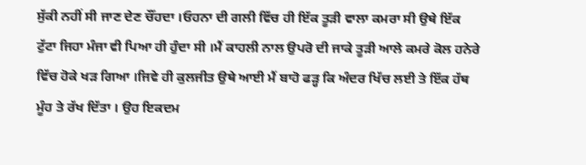ਸੁੱਕੀ ਨਹੀਂ ਸੀ ਜਾਣ ਦੇਣ ਚੌਂਹਦਾ ।ਓਹਨਾ ਦੀ ਗਲੀ ਵਿੱਚ ਹੀ ਇੱਕ ਤੂੜੀ ਵਾਲਾ ਕਮਰਾ ਸੀ ਉਥੇ ਇੱਕ ਟੁੱਟਾ ਜਿਹਾ ਮੰਜਾ ਵੀ ਪਿਆ ਹੀ ਹੁੰਦਾ ਸੀ ।ਮੈਂ ਕਾਹਲੀ ਨਾਲ ਉਪਰੋ ਦੀ ਜਾਕੇ ਤੂੜੀ ਆਲੇ ਕਮਰੇ ਕੋਲ ਹਨੇਰੇ ਵਿੱਚ ਹੋਕੇ ਖੜ ਗਿਆ ।ਜਿਵੇ ਹੀ ਕੁਲਜੀਤ ਉਥੇ ਆਈ ਮੈਂ ਬਾਹੋ ਫੜ੍ਹ ਕਿ ਅੰਦਰ ਖਿੱਚ ਲਈ ਤੇ ਇੱਕ ਹੱਥ ਮੂੰਹ ਤੇ ਰੱਖ ਦਿੱਤਾ । ਉਹ ਇਕਦਮ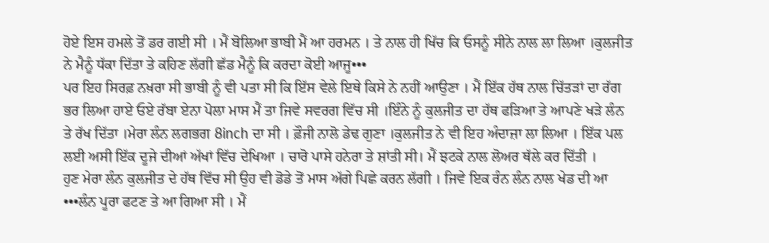ਹੋਏ ਇਸ ਹਮਲੇ ਤੋਂ ਡਰ ਗਈ ਸੀ । ਮੈਂ ਬੋਲਿਆ ਭਾਬੀ ਮੈਂ ਆ ਹਰਮਨ । ਤੇ ਨਾਲ ਹੀ ਖਿੱਚ ਕਿ ਓਸਨੂੰ ਸੀਨੇ ਨਾਲ ਲਾ ਲਿਆ ।ਕੁਲਜੀਤ ਨੇ ਮੈਨੂੰ ਧੱਕਾ ਦਿੱਤਾ ਤੇ ਕਹਿਣ ਲੱਗੀ ਛੱਡ ਮੈਨੂੰ ਕਿ ਕਰਦਾ ਕੋਈ ਆਜੂ•••
ਪਰ ਇਹ ਸਿਰਫ਼ ਨਖ਼ਰਾ ਸੀ ਭਾਬੀ ਨੂੰ ਵੀ ਪਤਾ ਸੀ ਕਿ ਇੱਸ ਵੇਲੇ ਇਥੇ ਕਿਸੇ ਨੇ ਨਹੀਂ ਆਉਣਾ । ਮੈਂ ਇੱਕ ਹੱਥ ਨਾਲ ਚਿੱਤੜਾਂ ਦਾ ਰੱਗ ਭਰ ਲਿਆ ਹਾਏ ਓਏ ਰੱਬਾ ਏਨਾ ਪੋਲਾ ਮਾਸ ਮੈਂ ਤਾ ਜਿਵੇ ਸਵਰਗ ਵਿੱਚ ਸੀ ।ਇੰਨੇ ਨੂੰ ਕੁਲਜੀਤ ਦਾ ਹੱਥ ਫੜਿਆ ਤੇ ਆਪਣੇ ਖੜੇ ਲੰਨ ਤੇ ਰੱਖ ਦਿੱਤਾ ।ਮੇਰਾ ਲੰਨ ਲਗਭਗ 8inch ਦਾ ਸੀ । ਫ਼ੌਜੀ ਨਾਲੋ ਡੇਢ ਗੁਣਾ ।ਕੁਲਜੀਤ ਨੇ ਵੀ ਇਹ ਅੰਦਾਜ਼ਾ ਲਾ ਲਿਆ । ਇੱਕ ਪਲ ਲਈ ਅਸੀ ਇੱਕ ਦੂਜੇ ਦੀਆਂ ਅੱਖਾਂ ਵਿੱਚ ਦੇਖਿਆ । ਚਾਰੋ ਪਾਸੇ ਹਨੇਰਾ ਤੇ ਸ਼ਾਂਤੀ ਸੀ। ਮੈਂ ਝਟਕੇ ਨਾਲ ਲੋਅਰ ਥੱਲੇ ਕਰ ਦਿੱਤੀ ।
ਹੁਣ ਮੇਰਾ ਲੰਨ ਕੁਲਜੀਤ ਦੇ ਹੱਥ ਵਿੱਚ ਸੀ ਉਹ ਵੀ ਡੋਡੇ ਤੋਂ ਮਾਸ ਅੱਗੇ ਪਿਛੇ ਕਰਨ ਲੱਗੀ । ਜਿਵੇ ਇਕ ਰੰਨ ਲੰਨ ਨਾਲ ਖੇਡ ਦੀ ਆ •••ਲੰਨ ਪੂਰਾ ਫਟਣ ਤੇ ਆ ਗਿਆ ਸੀ । ਮੈਂ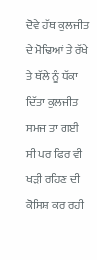ਦੋਵੇ ਹੱਥ ਕੁਲਜੀਤ ਦੇ ਮੋਢਿਆਂ ਤੇ ਰੱਖੇ ਤੇ ਥੱਲੇ ਨੂੰ ਧੱਕਾ ਦਿੱਤਾ ਕੁਲਜੀਤ ਸਮਜ ਤਾ ਗਈ ਸੀ ਪਰ ਫਿਰ ਵੀ ਖੜੀ ਰਹਿਣ ਦੀ ਕੋਸਿਸ਼ ਕਰ ਰਹੀ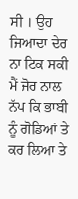ਸੀ । ਉਹ ਜਿਆਦਾ ਦੇਰ ਨਾ ਟਿਕ ਸਕੀ ਮੈਂ ਜੋਰ ਨਾਲ ਨੱਪ ਕਿ ਭਾਬੀ ਨੂੰ ਗੋਡਿਆਂ ਤੇ ਕਰ ਲਿਆ ਤੇ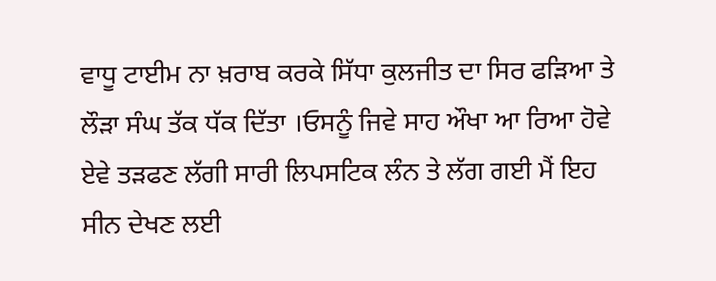ਵਾਧੂ ਟਾਈਮ ਨਾ ਖ਼ਰਾਬ ਕਰਕੇ ਸਿੱਧਾ ਕੁਲਜੀਤ ਦਾ ਸਿਰ ਫੜਿਆ ਤੇ ਲੌੜਾ ਸੰਘ ਤੱਕ ਧੱਕ ਦਿੱਤਾ ।ਓਸਨੂੰ ਜਿਵੇ ਸਾਹ ਔਖਾ ਆ ਰਿਆ ਹੋਵੇ ਏਵੇ ਤੜਫਣ ਲੱਗੀ ਸਾਰੀ ਲਿਪਸਟਿਕ ਲੰਨ ਤੇ ਲੱਗ ਗਈ ਮੈਂ ਇਹ ਸੀਨ ਦੇਖਣ ਲਈ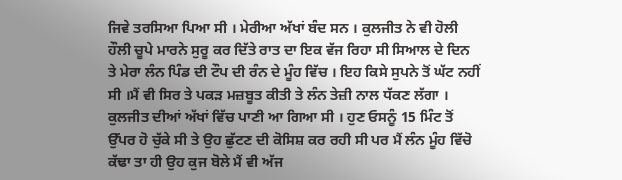ਜਿਵੇ ਤਰਸਿਆ ਪਿਆ ਸੀ । ਮੇਰੀਆ ਅੱਖਾਂ ਬੰਦ ਸਨ । ਕੁਲਜੀਤ ਨੇ ਵੀ ਹੋਲੀ ਹੌਲੀ ਚੂਪੇ ਮਾਰਨੇ ਸੁਰੂ ਕਰ ਦਿੱਤੇ ਰਾਤ ਦਾ ਇਕ ਵੱਜ ਰਿਹਾ ਸੀ ਸਿਆਲ ਦੇ ਦਿਨ ਤੇ ਮੇਰਾ ਲੰਨ ਪਿੰਡ ਦੀ ਟੌਪ ਦੀ ਰੰਨ ਦੇ ਮੂੰਹ ਵਿੱਚ । ਇਹ ਕਿਸੇ ਸੁਪਨੇ ਤੋਂ ਘੱਟ ਨਹੀਂ ਸੀ ।ਮੈਂ ਵੀ ਸਿਰ ਤੇ ਪਕੜ ਮਜ਼ਬੂਤ ਕੀਤੀ ਤੇ ਲੰਨ ਤੇਜ਼ੀ ਨਾਲ ਧੱਕਣ ਲੱਗਾ । ਕੁਲਜੀਤ ਦੀਆਂ ਅੱਖਾਂ ਵਿੱਚ ਪਾਣੀ ਆ ਗਿਆ ਸੀ । ਹੁਣ ਓਸਨੂੰ 15 ਮਿੰਟ ਤੋਂ ਉੱਪਰ ਹੋ ਚੁੱਕੇ ਸੀ ਤੇ ਉਹ ਛੁੱਟਣ ਦੀ ਕੋਸਿਸ਼ ਕਰ ਰਹੀ ਸੀ ਪਰ ਮੈਂ ਲੰਨ ਮੂੰਹ ਵਿੱਚੋ ਕੱਢਾ ਤਾ ਹੀ ਉਹ ਕੁਜ ਬੋਲੇ ਮੈਂ ਵੀ ਅੱਜ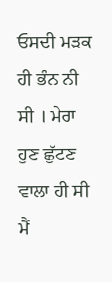ਓਸਦੀ ਮੜਕ ਹੀ ਭੰਨ ਨੀ ਸੀ । ਮੇਰਾ ਹੁਣ ਛੁੱਟਣ ਵਾਲਾ ਹੀ ਸੀ ਮੈਂ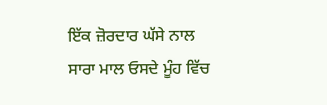ਇੱਕ ਜ਼ੋਰਦਾਰ ਘੱਸੇ ਨਾਲ ਸਾਰਾ ਮਾਲ ਓਸਦੇ ਮੂੰਹ ਵਿੱਚ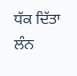ਧੱਕ ਦਿੱਤਾ ਲੰਨ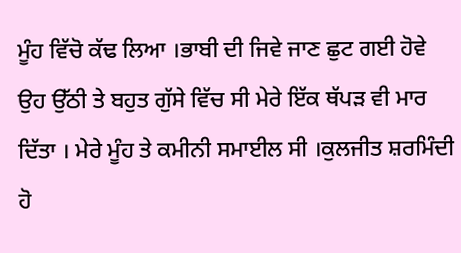ਮੂੰਹ ਵਿੱਚੋ ਕੱਢ ਲਿਆ ।ਭਾਬੀ ਦੀ ਜਿਵੇ ਜਾਣ ਛੁਟ ਗਈ ਹੋਵੇ ਉਹ ਉੱਠੀ ਤੇ ਬਹੁਤ ਗੁੱਸੇ ਵਿੱਚ ਸੀ ਮੇਰੇ ਇੱਕ ਥੱਪੜ ਵੀ ਮਾਰ ਦਿੱਤਾ । ਮੇਰੇ ਮੂੰਹ ਤੇ ਕਮੀਨੀ ਸਮਾਈਲ ਸੀ ।ਕੁਲਜੀਤ ਸ਼ਰਮਿੰਦੀ ਹੋ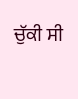ਚੁੱਕੀ ਸੀ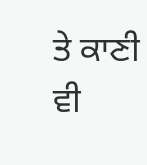ਤੇ ਕਾਣੀ ਵੀ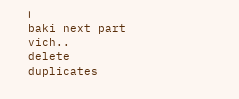।
baki next part vich..
delete duplicates